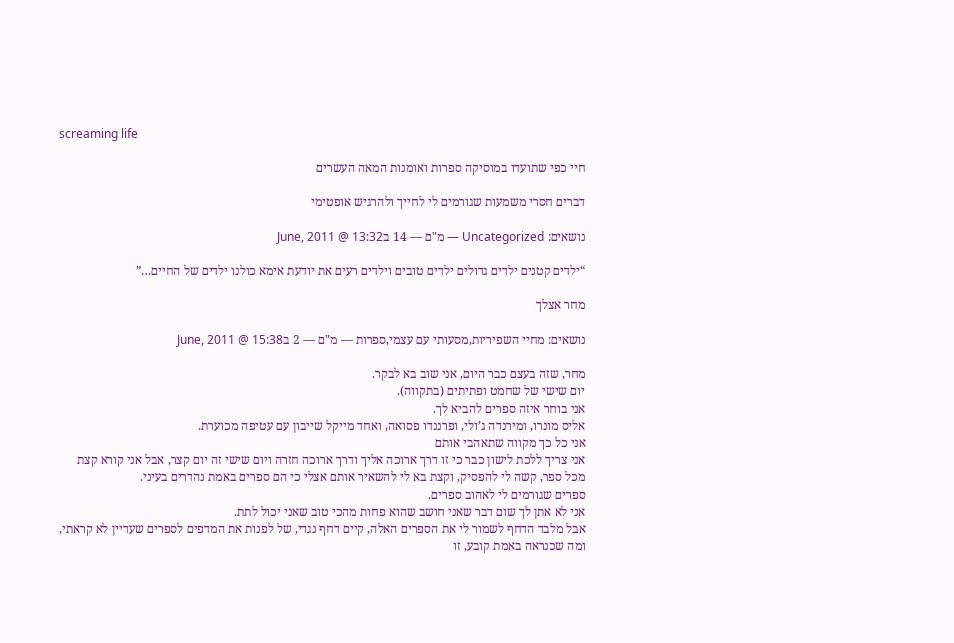screaming life

חיי כפי שתועדו במוסיקה ספרות ואומנות המאה העשרים

דברים חסרי משמעות שגורמים לי לחייך ולהרגיש אופטימי

נושאים: Uncategorized — מ"ם — 14 בJune, 2011 @ 13:32

“ילדים קטנים ילדים גדולים ילדים טובים וילדים רעים את יודעת אימא כולנו ילדים של החיים…”

מחר אצלך

נושאים: מחיי השפיריות,מסעותי עם עצמי,ספרות — מ"ם — 2 בJune, 2011 @ 15:38

מחר, שזה בעצם כבר היום, אני שוב בא לבקר.
יום שישי של שחמט ופתיתים (בתקווה).
אני בוחר איזה ספרים להביא לך.
אליס מונרו, ומירנדה ג’ולי, ופרננדו פסואה, ואחד מייקל שייבון עם עטיפה מכוערת.
אני כל כך מקווה שתאהבי אותם
אני צריך ללכת לישון כבר כי זו דרך ארוכה אליך ודרך ארוכה חזרה ויום שישי זה יום קצר, אבל אני קורא קצת מכל ספר, קשה לי להפסיק, וקצת בא לי להשאיר אותם אצלי כי הם ספרים באמת נהדרים בעיני.
ספרים שגורמים לי לאהוב ספרים.
אני לא אתן לך שום דבר שאני חושב שהוא פחות מהכי טוב שאני יכול לתת.
אבל מלבד הדחף לשמור לי את הספרים האלה, קיים דחף נגדי, של לפנות את המדפים לספרים שעדיין לא קראתי, ומה שכנראה באמת קובע, זו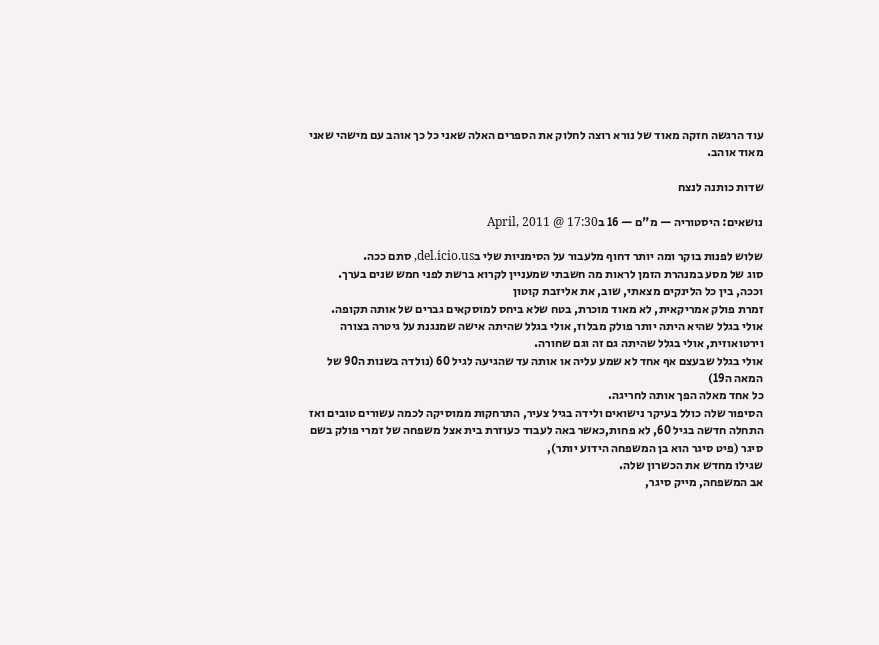עוד הרגשה חזקה מאוד של נורא רוצה לחלוק את הספרים האלה שאני כל כך אוהב עם מישהי שאני מאוד אוהב.

שדות כותנה לנצח

נושאים: היסטוריה — מ"ם — 16 בApril, 2011 @ 17:30

שלוש לפנות בוקר ומה יותר דחוף מלעבור על הסימניות שלי בdel.icio.us, סתם ככה.
סוג של מסע במנהרת הזמן לראות מה חשבתי שמעניין לקרוא ברשת לפני חמש שנים בערך.
וככה, בין כל הלינקים מצאתי, שוב, את אליזבת קוטון
זמרת פולק אמריקאית, לא מאוד מוכרת, בטח שלא ביחס למוסקאים גברים של אותה תקופה.
אולי בגלל שהיא היתה יותר פולק מבלוז, אולי בגלל שהיתה אישה שמנגנת על גיטרה בצורה וירטואוזית, אולי בגלל שהיתה גם זה וגם שחורה.
אולי בגלל שבעצם אף אחד לא שמע עליה או אותה עד שהגיעה לגיל 60 (נולדה בשנות ה90 של המאה ה19)
כל אחד מאלה הפך אותה לחריגה.
הסיפור שלה כולל בעיקר נישואים ולידה בגיל צעיר, התרחקות ממוסיקה לכמה עשורים טובים ואז התחלה חדשה בגיל 60, לא פחות,כאשר באה לעבוד כעוזרת בית אצל משפחה של זמרי פולק בשם סיגר (פיט סיגר הוא בן המשפחה הידוע יותר),
שגילו מחדש את הכשרון שלה.
אב המשפחה, מייק סיגר,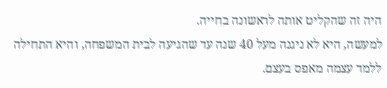היה זה שהקליט אותה לראשונה בחייה.
למעשה, היא לא ניגנה מעל 40 שנה עד שהגיעה לבית המשפחה, והיא התחילה ללמד עצמה מאפס בעצם.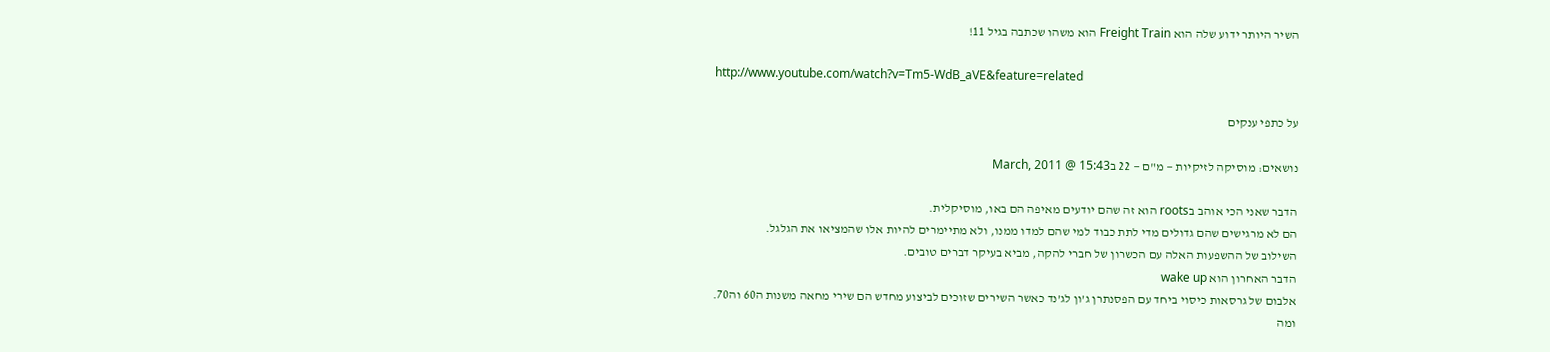השיר היותר ידוע שלה הוא Freight Train הוא משהו שכתבה בגיל 11!

http://www.youtube.com/watch?v=Tm5-WdB_aVE&feature=related

על כתפי ענקים

נושאים: מוסיקה לזיקיות — מ"ם — 22 בMarch, 2011 @ 15:43

הדבר שאני הכי אוהב בroots הוא זה שהם יודעים מאיפה הם באו, מוסיקלית.
הם לא מרגישים שהם גדולים מדי לתת כבוד למי שהם למדו ממנו, ולא מתיימרים להיות אלו שהמציאו את הגלגל.
השילוב של ההשפעות האלה עם הכשרון של חברי להקה, מביא בעיקר דברים טובים.
הדבר האחרון הוא wake up
אלבום של גרסאות כיסוי ביחד עם הפסנתרן ג’ון לג’נד כאשר השירים שזוכים לביצוע מחדש הם שירי מחאה משנות ה60 וה70.
ומה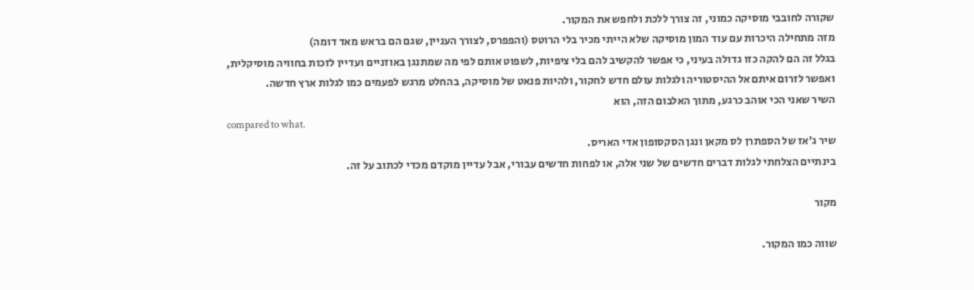שקורה לחובבי מוסיקה כמוני, זה צורך ללכת ולחפש את המקור.
מזה מתחילה היכרות עם עוד המון מוסיקה שלא הייתי מכיר בלי הרוטס (והפפרס, לצורך העניין, שגם הם בראש מאד דומה)
בגלל זה הם להקה כזו גדולה בעיני, כי אפשר להקשיב להם בלי ציפיות, לשפוט אותם לפי מה שמתנגן באוזניים ועדיין לזכות בחוויה מוסיקלית, ואפשר לזרום איתם אל ההיסטוריה ולגלות עולם חדש לחקור, ולהיות פנאט של מוסיקה, בהחלט מרגש לפעמים כמו לגלות ארץ חדשה.
השיר שאני הכי אוהב כרגע, מתוך האלבום הזה, הוא
compared to what.
שיר ג’אז של הספתרן לס מקאן ונגן הסקסופון אדי האריס.
בינתיים הצלחתי לגלות דברים חדשים של שני אלה, או לפחות חדשים עבורי, אבל עדיין מוקדם מכדי לכתוב על זה.

מקור

שווה כמו המקור.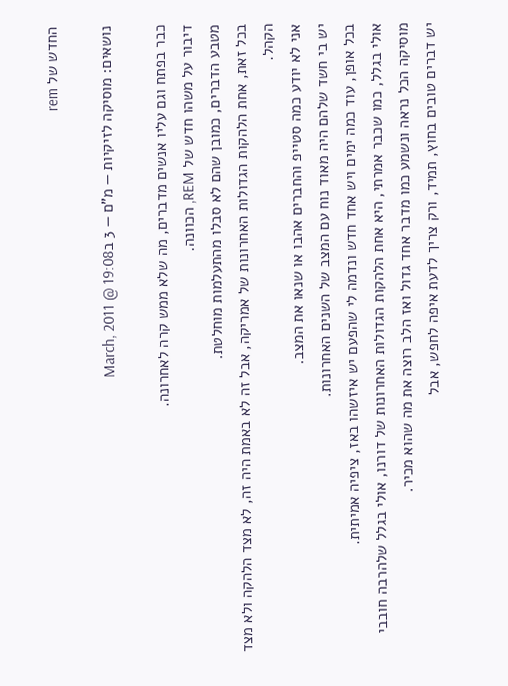החדש של rem

נושאים: מוסיקה לזיקיות — מ"ם — 3 בMarch, 2011 @ 19:08

כבר בפתח וגם עליו אנשים מדברים, מה שלא ממש קרה לאחרונה.
דיבור על משהו חדש של REM, הכוונה.
מטבע הדברים, כמובן שהם לא סבלו מהתעלמות מוחלטת.
בכל זאת, אחת הלהקות הגדולות האחרונות של אמריקה, אבל זה לא באמת היה זה, לא מצד הלהקה ולא מצד הקהל.
אני לא יודע כמה סטייפ והחברים אהבו או שנאו את המצב.
יש בי חשד שלהם היה מאוד נוח עם המצב של השנים האחרונות.
בכל אופן, עוד כמה ימים ויש אחד חדש ונדמה לי שהפעם יש איזשהו באז, ציפיה אמיתית.
אולי בגלל, כמו שכבר אמרתי, היא אחת הלהקות הגדולות האחרונות של דורנו, אולי בגלל שלהרבה חובבי מוסיקה הכל נראה ונשמע כמו מדבר אחד גדול ואז הלב רוצה את מה שהוא מכיר.
יש דברים טובים בחוץ, תמיד, ורק צריך לדעת איפה לחפש, אבל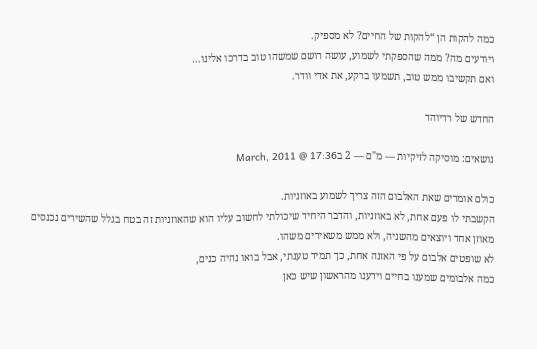כמה להקות הן “להקות של החיים? לא מספיק.
ויודעים מה? ממה שהספקתי לשמוע, עושה רושם שמשהו טוב בדרכו אלינו…
ואם תקשיבו ממש טוב, תשמעו ברקע, את אדי וודר.

החדש של רדיוהד

נושאים: מוסיקה לזיקיות — מ"ם — 2 בMarch, 2011 @ 17:36

כולם אומרים שאת האלבום הזה צריך לשמוע באוזניות.
הקשבתי לו פעם אחת, לא באוזניות, והדבר היחיד שיכולתי לחשוב עליו הוא שהאוזניות זה בטח בגלל שהשירים נכנסים מאוזן אחד ויוצאים מהשניה, ולא ממש משאירים משהו.
לא שופטים אלבום על פי האזנה אחת, כך תמיד טענתי, אבל בואו נהיה כנים,
כמה אלבומים שמענו בחיים וידענו מהראשון שיש כאן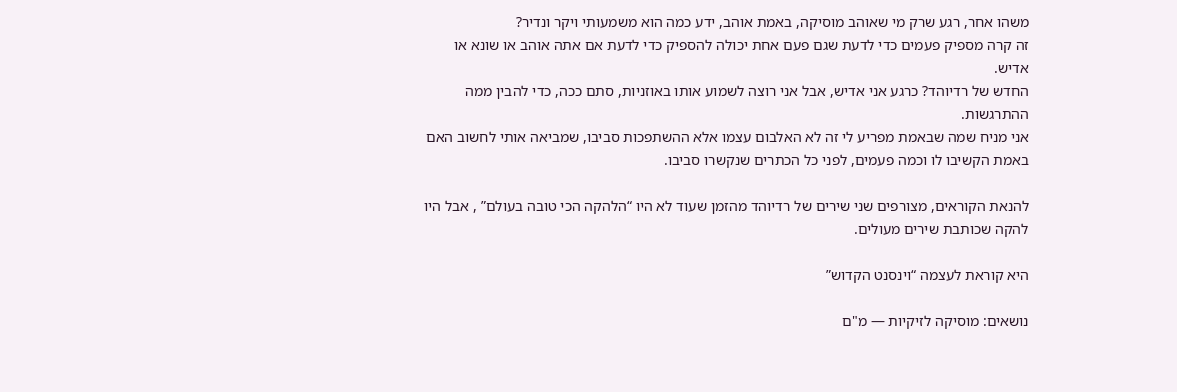משהו אחר, רגע שרק מי שאוהב מוסיקה, באמת אוהב, ידע כמה הוא משמעותי ויקר ונדיר?
זה קרה מספיק פעמים כדי לדעת שגם פעם אחת יכולה להספיק כדי לדעת אם אתה אוהב או שונא או אדיש.
החדש של רדיוהד? כרגע אני אדיש, אבל אני רוצה לשמוע אותו באוזניות, סתם ככה, כדי להבין ממה ההתרגשות.
אני מניח שמה שבאמת מפריע לי זה לא האלבום עצמו אלא ההשתפכות סביבו, שמביאה אותי לחשוב האם באמת הקשיבו לו וכמה פעמים, לפני כל הכתרים שנקשרו סביבו.

להנאת הקוראים, מצורפים שני שירים של רדיוהד מהזמן שעוד לא היו “הלהקה הכי טובה בעולם” , אבל היו להקה שכותבת שירים מעולים.

היא קוראת לעצמה “וינסנט הקדוש”

נושאים: מוסיקה לזיקיות — מ"ם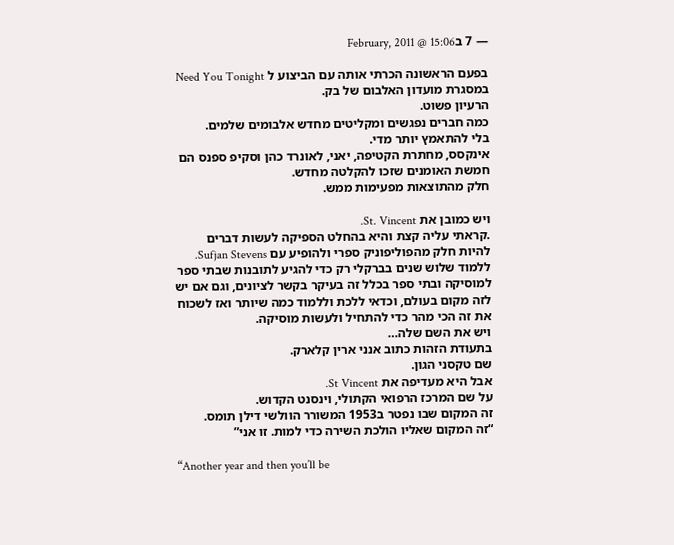— 7 בFebruary, 2011 @ 15:06

בפעם הראשונה הכרתי אותה עם הביצוע ל Need You Tonight במסגרת מועדון האלבום של בק.
הרעיון פשוט.
כמה חברים נפגשים ומקליטים מחדש אלבומים שלמים.
בלי להתאמץ יותר מדי.
אינקסס, מחתרת הקטיפה, יאני, לאונרד כהן וסקיפ ספנס הם חמשת האומנים שזכו להקלטה מחדש.
חלק מהתוצאות מפעימות ממש.

ויש כמובן את St. Vincent.
.קראתי עליה קצת והיא בהחלט הספיקה לעשות דברים
להיות חלק מהפוליפוניק ספרי ולהופיע עם Sufjan Stevens.
ללמוד שלוש שנים בברקלי רק כדי להגיע לתובנות שבתי ספר למוסיקה ובתי ספר בכלל זה בעיקר בקשר לציונים, וגם אם יש לזה מקום בעולם, וכדאי ללכת וללמוד כמה שיותר ואז לשכוח את זה הכי מהר כדי להתחיל ולעשות מוסיקה.
ויש את השם שלה…
בתעודת הזהות כתוב אנני ארין קלארק.
שם טקסני הגון.
אבל היא מעדיפה את St Vincent.
על שם המרכז הרפואי הקתולי, וינסנט הקדוש.
זה המקום שבו נפטר ב1953 המשורר הוולשי דילן תומס.
“זה המקום שאליו הולכת השירה כדי למות. זו אני”

“Another year and then you’ll be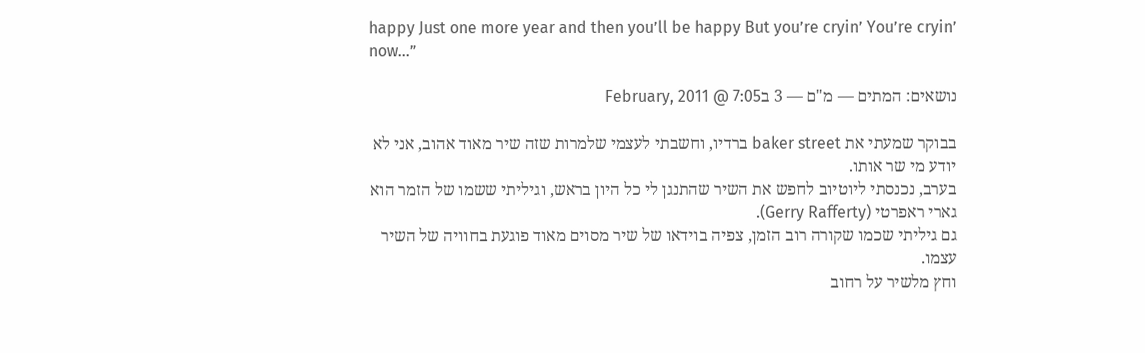happy Just one more year and then you’ll be happy But you’re cryin’ You’re cryin’ now…”

נושאים: המתים — מ"ם — 3 בFebruary, 2011 @ 7:05

בבוקר שמעתי את baker street ברדיו, וחשבתי לעצמי שלמרות שזה שיר מאוד אהוב, אני לא יודע מי שר אותו.
בערב, נכנסתי ליוטיוב לחפש את השיר שהתנגן לי כל היון בראש, וגיליתי ששמו של הזמר הוא גארי ראפרטי (Gerry Rafferty).
גם גיליתי שכמו שקורה רוב הזמן, צפיה בוידאו של שיר מסוים מאוד פוגעת בחוויה של השיר עצמו.
וחץ מלשיר על רחוב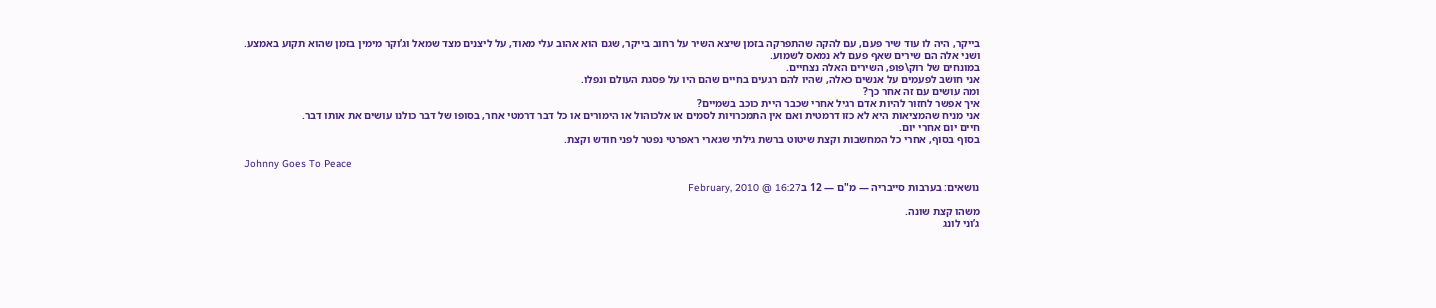בייקר, היה לו עוד שיר פעם, עם להקה שהתפרקה בזמן שיצא השיר על רחוב בייקר, שגם הוא אהוב עלי מאוד, על ליצנים מצד שמאל וג’וקר מימין בזמן שהוא תקוע באמצע.
ושני אלה הם שירים שאף פעם לא נמאס לשמוע.
במונחים של רוק\פופ, השירים האלה נצחיים.
אני חושב לפעמים על אנשים כאלה, שהיו להם רגעים בחיים שהם היו על פסגת העולם ונפלו.
ומה עושים עם זה אחר כך?
איך אפשר לחזור להיות אדם רגיל אחרי שכבר היית כוכב בשמיים?
אני מניח שהמציאות היא לא כזו דרמטית ואם אין התמכרויות לסמים או אלכוהול או הימורים או כל דבר דרמטי אחר, בסופו של דבר כולנו עושים את אותו דבר.
חיים יום אחרי יום.
בסוף בסוף, אחרי כל המחשבות וקצת שיטוט ברשת גילתי שגארי ראפרטי נפטר לפני חודש וקצת.

Johnny Goes To Peace

נושאים: בערבות סייבריה — מ"ם — 12 בFebruary, 2010 @ 16:27

משהו קצת שונה.
ג’וני לונג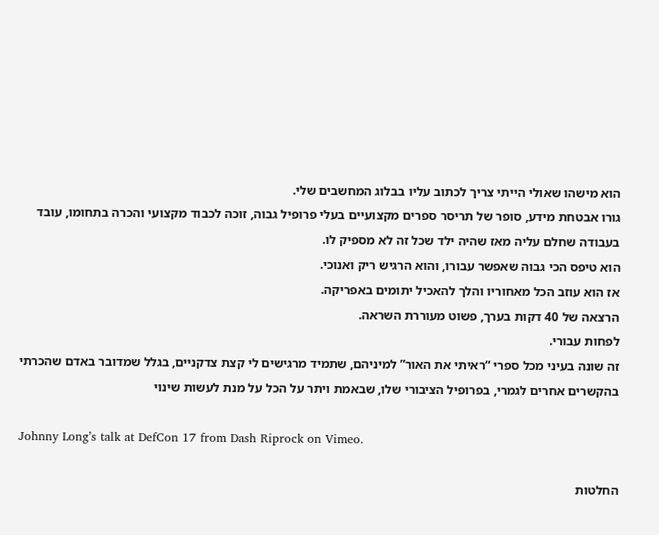הוא מישהו שאולי הייתי צריך לכתוב עליו בבלוג המחשבים שלי.
גורו אבטחת מידע, סופר של תריסר ספרים מקצועיים בעלי פרופיל גבוה, זוכה לכבוד מקצועי והכרה בתחומו, עובד בעבודה שחלם עליה מאז שהיה ילד שכל זה לא מספיק לו.
הוא טיפס הכי גבוה שאפשר עבורו, והוא הרגיש ריק ואנוכי.
אז הוא עוזב הכל מאחוריו והלך להאכיל יתומים באפריקה.
הרצאה של 40 דקות בערך, פשוט מעוררת השראה.
לפחות עבורי.
זה שונה בעיני מכל ספרי “ראיתי את האור” למיניהם, שתמיד מרגישים לי קצת צדקניים, בגלל שמדובר באדם שהכרתי בהקשרים אחרים לגמרי, בפרופיל הציבורי שלו, שבאמת ויתר על הכל על מנת לעשות שינוי

Johnny Long’s talk at DefCon 17 from Dash Riprock on Vimeo.

החלטות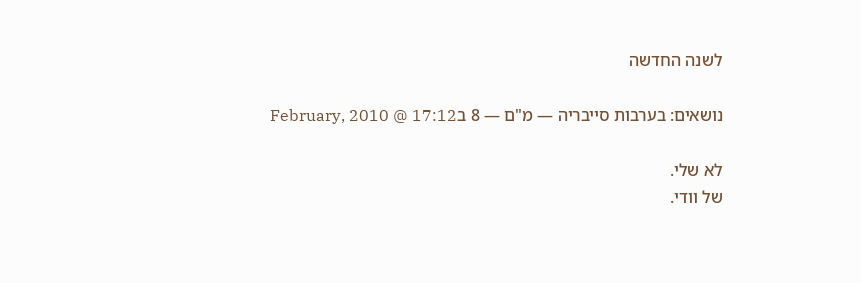לשנה החדשה

נושאים: בערבות סייבריה — מ"ם — 8 בFebruary, 2010 @ 17:12

לא שלי.
של וודי.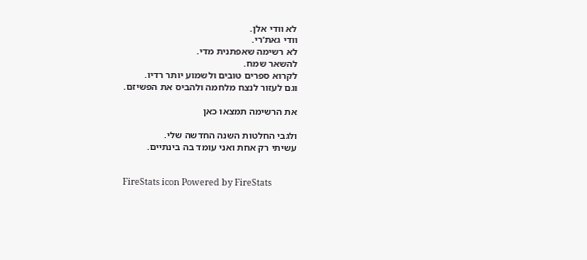לא וודי אלן.
וודי גאת’רי.
לא רשימה שאפתנית מדי.
להשאר שמח.
לקרוא ספרים טובים ולשמוע יותר רדיו.
וגם לעזור לנצח מלחמה ולהביס את הפשיזם.

את הרשימה תמצאו כאן

ולגבי החלטות השנה החדשה שלי.
עשיתי רק אחת ואני עומד בה בינתיים.


FireStats icon Powered by FireStats